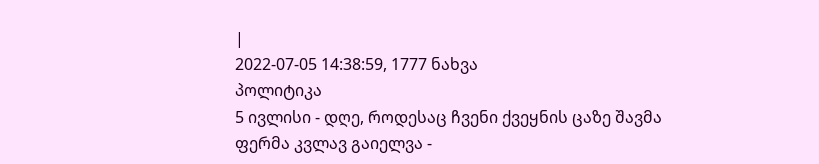|
2022-07-05 14:38:59, 1777 ნახვა
პოლიტიკა
5 ივლისი - დღე, როდესაც ჩვენი ქვეყნის ცაზე შავმა ფერმა კვლავ გაიელვა -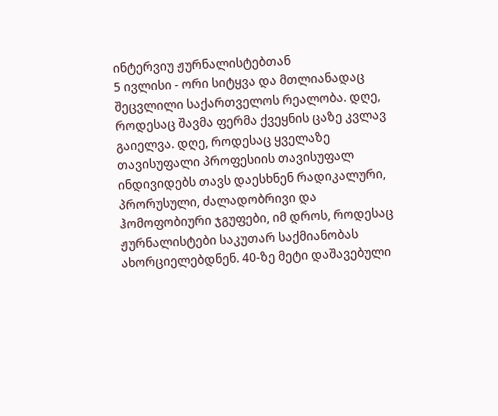ინტერვიუ ჟურნალისტებთან
5 ივლისი - ორი სიტყვა და მთლიანადაც შეცვლილი საქართველოს რეალობა. დღე, როდესაც შავმა ფერმა ქვეყნის ცაზე კვლავ გაიელვა. დღე, როდესაც ყველაზე თავისუფალი პროფესიის თავისუფალ ინდივიდებს თავს დაესხნენ რადიკალური, პრორუსული, ძალადობრივი და ჰომოფობიური ჯგუფები, იმ დროს, როდესაც ჟურნალისტები საკუთარ საქმიანობას ახორციელებდნენ. 40-ზე მეტი დაშავებული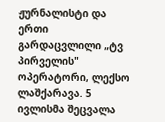ჟურნალისტი და ერთი გარდაცვლილი „ტვ პირველის" ოპერატორი, ლექსო ლაშქარავა. 5 ივლისმა შეცვალა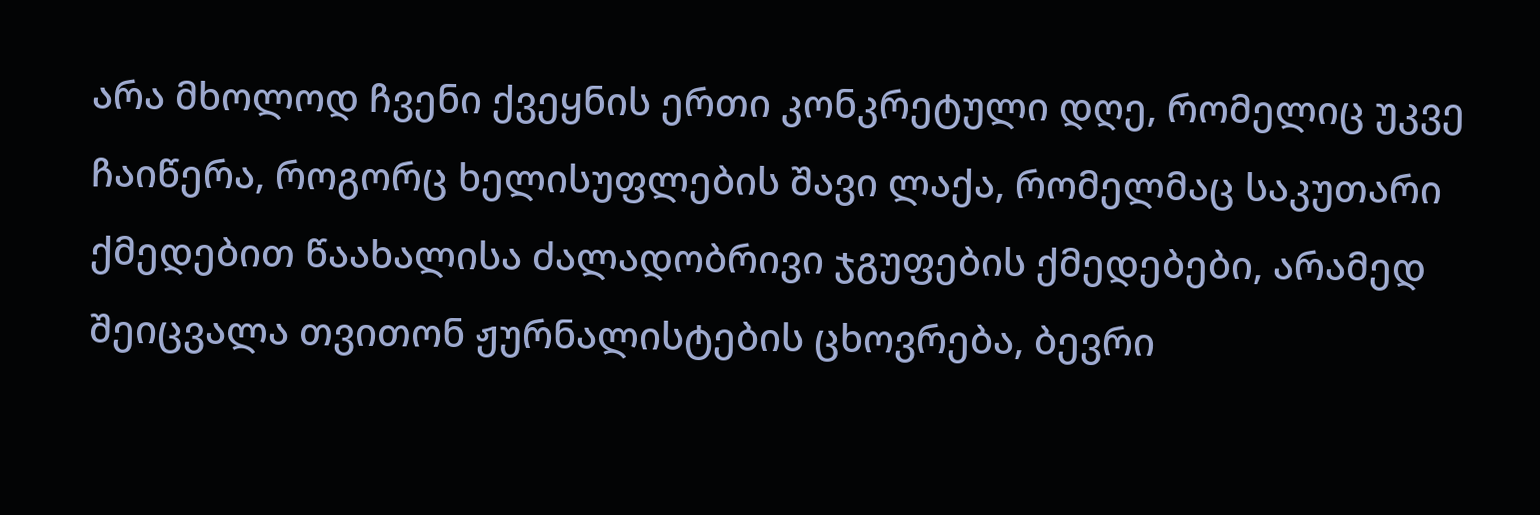არა მხოლოდ ჩვენი ქვეყნის ერთი კონკრეტული დღე, რომელიც უკვე ჩაიწერა, როგორც ხელისუფლების შავი ლაქა, რომელმაც საკუთარი ქმედებით წაახალისა ძალადობრივი ჯგუფების ქმედებები, არამედ შეიცვალა თვითონ ჟურნალისტების ცხოვრება, ბევრი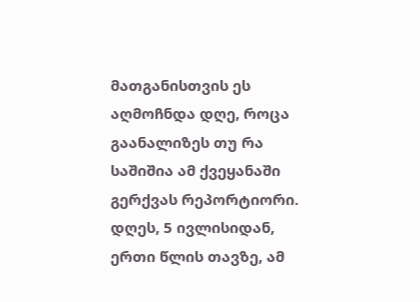მათგანისთვის ეს აღმოჩნდა დღე, როცა გაანალიზეს თუ რა საშიშია ამ ქვეყანაში გერქვას რეპორტიორი. დღეს, 5 ივლისიდან, ერთი წლის თავზე, ამ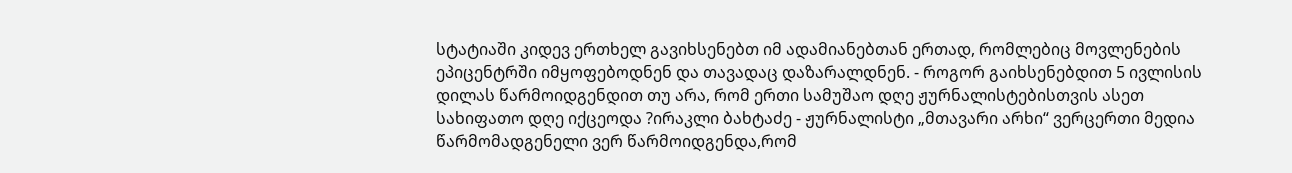სტატიაში კიდევ ერთხელ გავიხსენებთ იმ ადამიანებთან ერთად, რომლებიც მოვლენების ეპიცენტრში იმყოფებოდნენ და თავადაც დაზარალდნენ. - როგორ გაიხსენებდით 5 ივლისის დილას წარმოიდგენდით თუ არა, რომ ერთი სამუშაო დღე ჟურნალისტებისთვის ასეთ სახიფათო დღე იქცეოდა ?ირაკლი ბახტაძე - ჟურნალისტი „მთავარი არხი“ ვერცერთი მედია წარმომადგენელი ვერ წარმოიდგენდა,რომ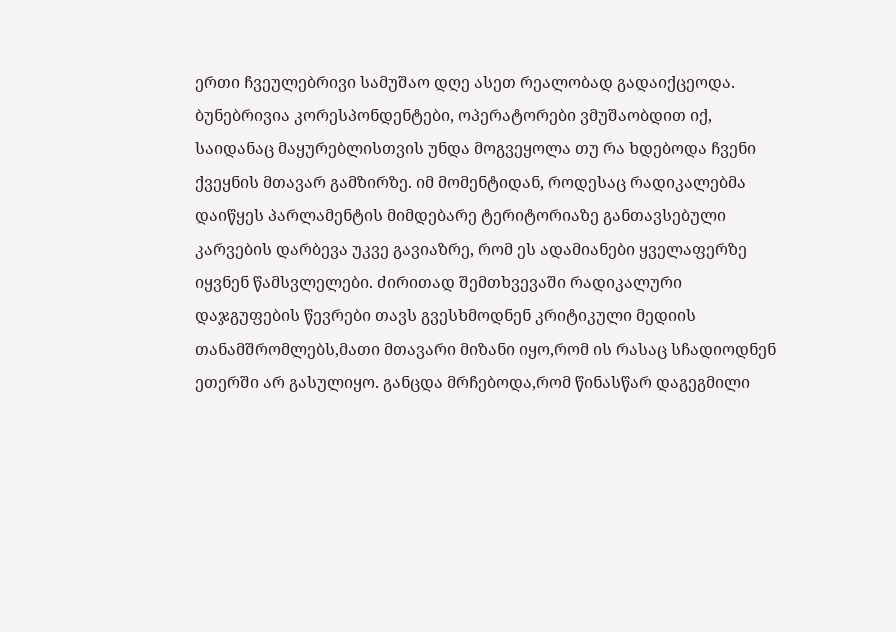ერთი ჩვეულებრივი სამუშაო დღე ასეთ რეალობად გადაიქცეოდა. ბუნებრივია კორესპონდენტები, ოპერატორები ვმუშაობდით იქ, საიდანაც მაყურებლისთვის უნდა მოგვეყოლა თუ რა ხდებოდა ჩვენი ქვეყნის მთავარ გამზირზე. იმ მომენტიდან, როდესაც რადიკალებმა დაიწყეს პარლამენტის მიმდებარე ტერიტორიაზე განთავსებული კარვების დარბევა უკვე გავიაზრე, რომ ეს ადამიანები ყველაფერზე იყვნენ წამსვლელები. ძირითად შემთხვევაში რადიკალური დაჯგუფების წევრები თავს გვესხმოდნენ კრიტიკული მედიის თანამშრომლებს,მათი მთავარი მიზანი იყო,რომ ის რასაც სჩადიოდნენ ეთერში არ გასულიყო. განცდა მრჩებოდა,რომ წინასწარ დაგეგმილი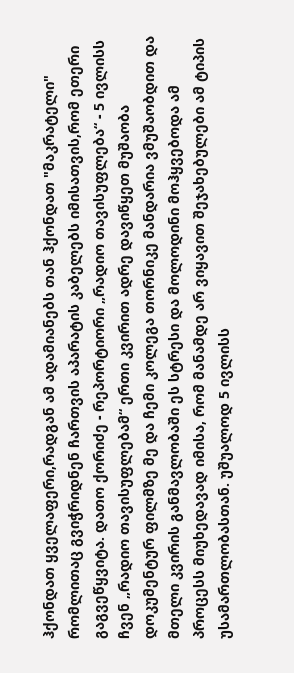ჰქონდათ ყველაფერი,რადგან ამ ადამიანებს თან ჰქონდათ "მაკრატელი" რომლითაც გვიჭრიდნენ ჩართვის აპარატის კაბელებს იმისათვის,რომ ეთერი გაგვეწყვიტა. დათო ქორიძე - რეპორტიორი „რადიო თავისუფლება“ - 5 ივლისს ჩვენ „რადიო თავისუფლებამ“ ერთი კვირით ადრე დავიწყეთ მუშაობა დოკუმენტურ ფილმზე მე და ჩემი კოლეგა თორნიკე მანდარია ვმუშაობდით და მთელი კვირის განმავლობაში ეს სტრესი და მოლოდინი მოჰყვებოდა ამ პროცესს მიუხედავად იმისა, რომ მანამდე არ ვიყავით შეჯახებულები ამ ტიპის უსამართლობასთან. უშუალოდ 5 ივლისს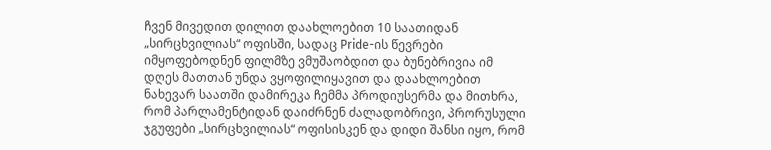ჩვენ მივედით დილით დაახლოებით 10 საათიდან „სირცხვილიას“ ოფისში, სადაც Pride-ის წევრები იმყოფებოდნენ ფილმზე ვმუშაობდით და ბუნებრივია იმ დღეს მათთან უნდა ვყოფილიყავით და დაახლოებით ნახევარ საათში დამირეკა ჩემმა პროდიუსერმა და მითხრა, რომ პარლამენტიდან დაიძრნენ ძალადობრივი, პრორუსული ჯგუფები „სირცხვილიას“ ოფისისკენ და დიდი შანსი იყო, რომ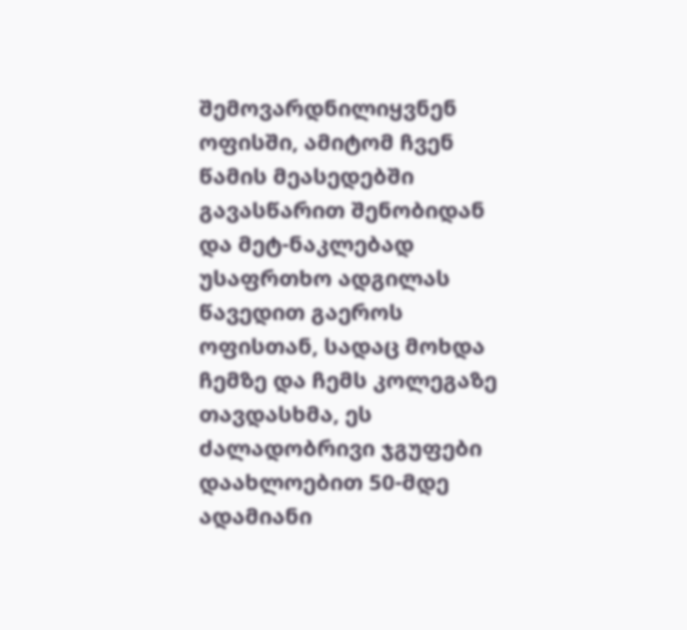შემოვარდნილიყვნენ ოფისში, ამიტომ ჩვენ წამის მეასედებში გავასწარით შენობიდან და მეტ-ნაკლებად უსაფრთხო ადგილას წავედით გაეროს ოფისთან, სადაც მოხდა ჩემზე და ჩემს კოლეგაზე თავდასხმა, ეს ძალადობრივი ჯგუფები დაახლოებით 50-მდე ადამიანი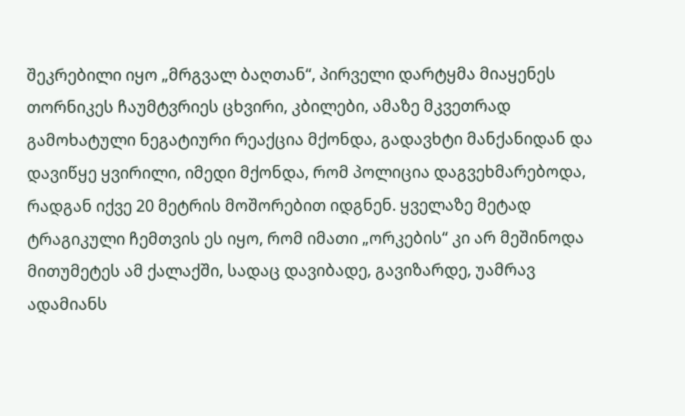შეკრებილი იყო „მრგვალ ბაღთან“, პირველი დარტყმა მიაყენეს თორნიკეს ჩაუმტვრიეს ცხვირი, კბილები, ამაზე მკვეთრად გამოხატული ნეგატიური რეაქცია მქონდა, გადავხტი მანქანიდან და დავიწყე ყვირილი, იმედი მქონდა, რომ პოლიცია დაგვეხმარებოდა, რადგან იქვე 20 მეტრის მოშორებით იდგნენ. ყველაზე მეტად ტრაგიკული ჩემთვის ეს იყო, რომ იმათი „ორკების“ კი არ მეშინოდა მითუმეტეს ამ ქალაქში, სადაც დავიბადე, გავიზარდე, უამრავ ადამიანს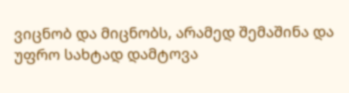ვიცნობ და მიცნობს, არამედ შემაშინა და უფრო სახტად დამტოვა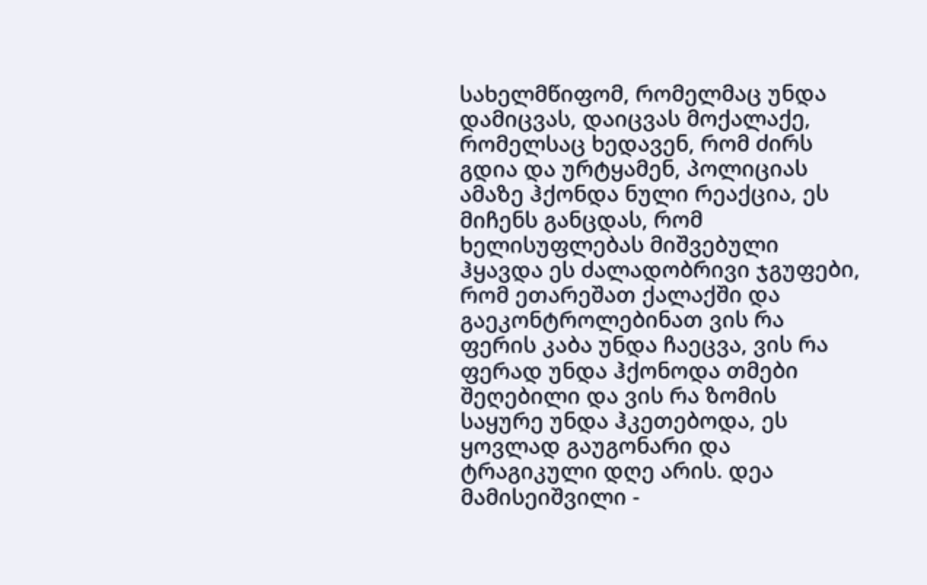სახელმწიფომ, რომელმაც უნდა დამიცვას, დაიცვას მოქალაქე, რომელსაც ხედავენ, რომ ძირს გდია და ურტყამენ, პოლიციას ამაზე ჰქონდა ნული რეაქცია, ეს მიჩენს განცდას, რომ ხელისუფლებას მიშვებული ჰყავდა ეს ძალადობრივი ჯგუფები, რომ ეთარეშათ ქალაქში და გაეკონტროლებინათ ვის რა ფერის კაბა უნდა ჩაეცვა, ვის რა ფერად უნდა ჰქონოდა თმები შეღებილი და ვის რა ზომის საყურე უნდა ჰკეთებოდა, ეს ყოვლად გაუგონარი და ტრაგიკული დღე არის. დეა მამისეიშვილი -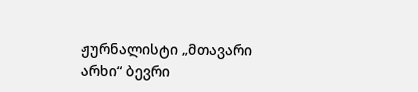ჟურნალისტი „მთავარი არხი“ ბევრი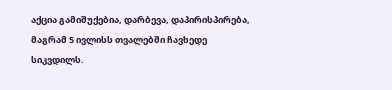აქცია გამიშუქებია, დარბევა, დაპირისპირება, მაგრამ 5 ივლისს თვალებში ჩავხედე სიკვდილს.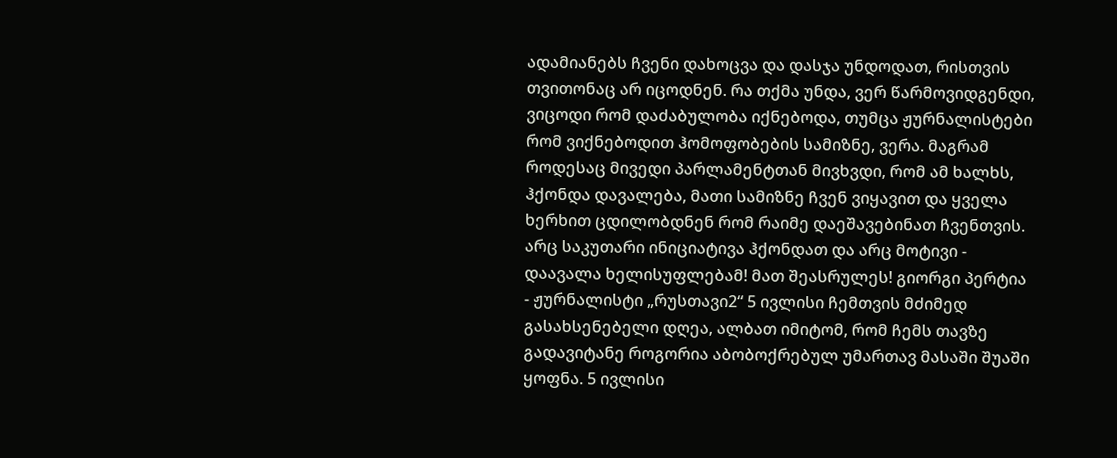ადამიანებს ჩვენი დახოცვა და დასჯა უნდოდათ, რისთვის თვითონაც არ იცოდნენ. რა თქმა უნდა, ვერ წარმოვიდგენდი, ვიცოდი რომ დაძაბულობა იქნებოდა, თუმცა ჟურნალისტები რომ ვიქნებოდით ჰომოფობების სამიზნე, ვერა. მაგრამ როდესაც მივედი პარლამენტთან მივხვდი, რომ ამ ხალხს, ჰქონდა დავალება, მათი სამიზნე ჩვენ ვიყავით და ყველა ხერხით ცდილობდნენ რომ რაიმე დაეშავებინათ ჩვენთვის. არც საკუთარი ინიციატივა ჰქონდათ და არც მოტივი - დაავალა ხელისუფლებამ! მათ შეასრულეს! გიორგი პერტია - ჟურნალისტი „რუსთავი2“ 5 ივლისი ჩემთვის მძიმედ გასახსენებელი დღეა, ალბათ იმიტომ, რომ ჩემს თავზე გადავიტანე როგორია აბობოქრებულ უმართავ მასაში შუაში ყოფნა. 5 ივლისი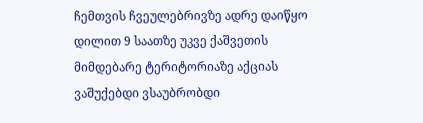ჩემთვის ჩვეულებრივზე ადრე დაიწყო დილით 9 საათზე უკვე ქაშვეთის მიმდებარე ტერიტორიაზე აქციას ვაშუქებდი ვსაუბრობდი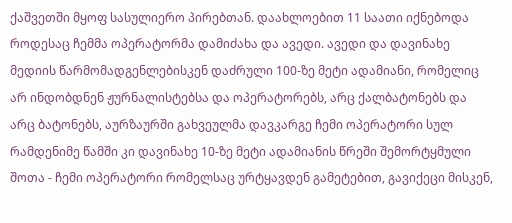ქაშვეთში მყოფ სასულიერო პირებთან. დაახლოებით 11 საათი იქნებოდა როდესაც ჩემმა ოპერატორმა დამიძახა და ავედი. ავედი და დავინახე მედიის წარმომადგენლებისკენ დაძრული 100-ზე მეტი ადამიანი, რომელიც არ ინდობდნენ ჟურნალისტებსა და ოპერატორებს, არც ქალბატონებს და არც ბატონებს, აურზაურში გახვეულმა დავკარგე ჩემი ოპერატორი სულ რამდენიმე წამში კი დავინახე 10-ზე მეტი ადამიანის წრეში შემორტყმული შოთა - ჩემი ოპერატორი რომელსაც ურტყავდენ გამეტებით, გავიქეცი მისკენ,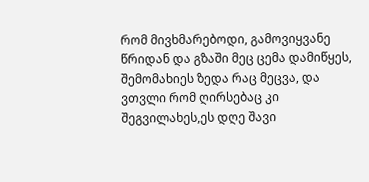რომ მივხმარებოდი, გამოვიყვანე წრიდან და გზაში მეც ცემა დამიწყეს, შემომახიეს ზედა რაც მეცვა, და ვთვლი რომ ღირსებაც კი შეგვილახეს,ეს დღე შავი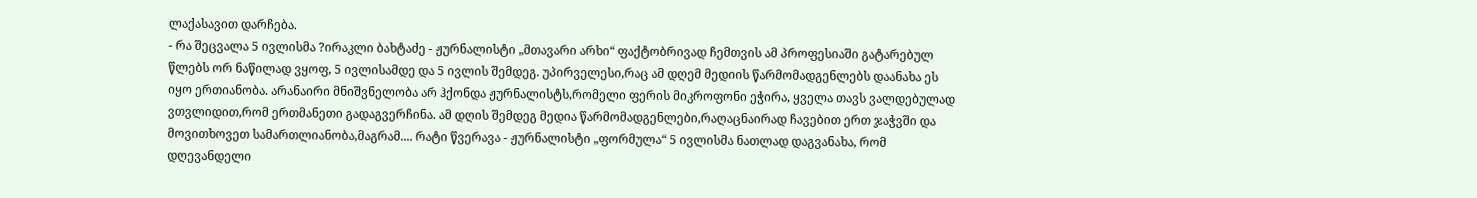ლაქასავით დარჩება.
- რა შეცვალა 5 ივლისმა ?ირაკლი ბახტაძე - ჟურნალისტი „მთავარი არხი“ ფაქტობრივად ჩემთვის ამ პროფესიაში გატარებულ წლებს ორ ნაწილად ვყოფ, 5 ივლისამდე და 5 ივლის შემდეგ. უპირველესი,რაც ამ დღემ მედიის წარმომადგენლებს დაანახა ეს იყო ერთიანობა. არანაირი მნიშვნელობა არ ჰქონდა ჟურნალისტს,რომელი ფერის მიკროფონი ეჭირა, ყველა თავს ვალდებულად ვთვლიდით,რომ ერთმანეთი გადაგვერჩინა. ამ დღის შემდეგ მედია წარმომადგენლები,რაღაცნაირად ჩავებით ერთ ჯაჭვში და მოვითხოვეთ სამართლიანობა,მაგრამ.... რატი წვერავა - ჟურნალისტი „ფორმულა“ 5 ივლისმა ნათლად დაგვანახა, რომ დღევანდელი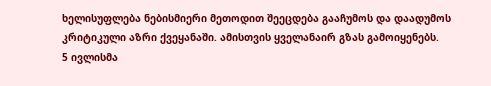ხელისუფლება ნებისმიერი მეთოდით შეეცდება გააჩუმოს და დაადუმოს კრიტიკული აზრი ქვეყანაში. ამისთვის ყველანაირ გზას გამოიყენებს.
5 ივლისმა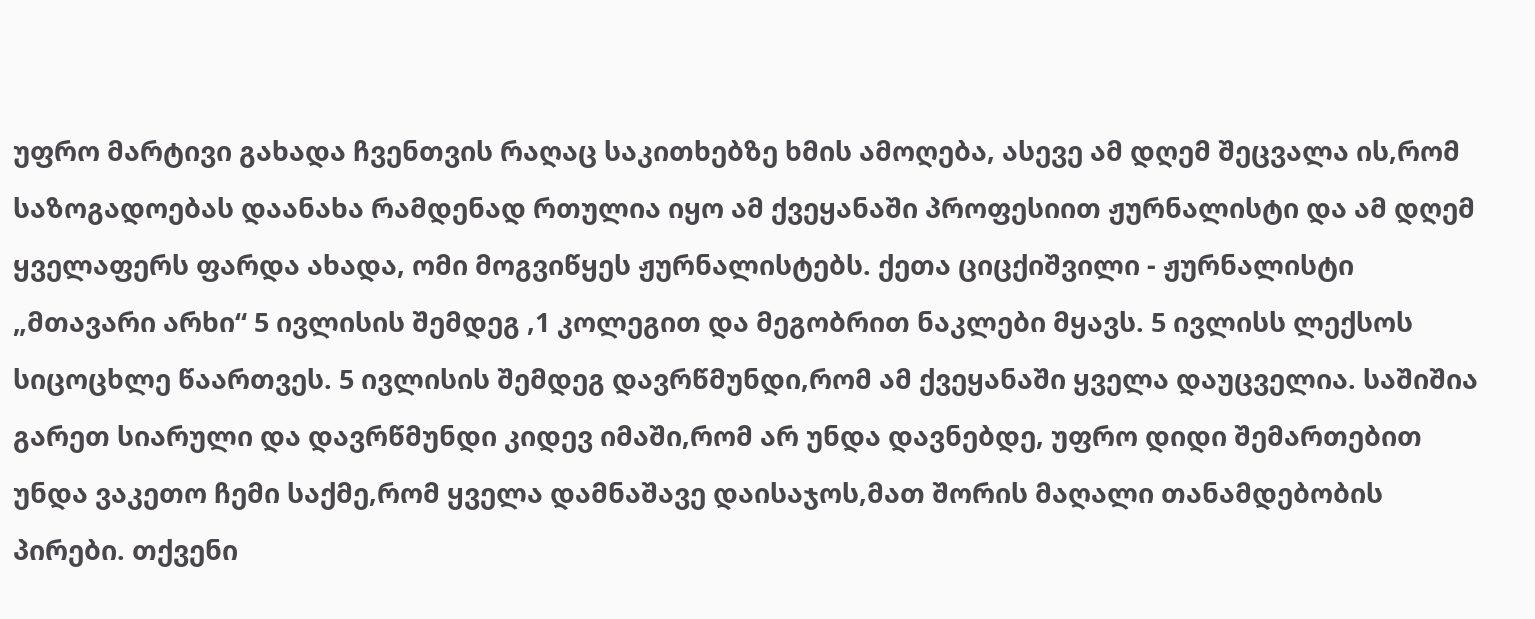უფრო მარტივი გახადა ჩვენთვის რაღაც საკითხებზე ხმის ამოღება, ასევე ამ დღემ შეცვალა ის,რომ საზოგადოებას დაანახა რამდენად რთულია იყო ამ ქვეყანაში პროფესიით ჟურნალისტი და ამ დღემ ყველაფერს ფარდა ახადა, ომი მოგვიწყეს ჟურნალისტებს. ქეთა ციცქიშვილი - ჟურნალისტი „მთავარი არხი“ 5 ივლისის შემდეგ ,1 კოლეგით და მეგობრით ნაკლები მყავს. 5 ივლისს ლექსოს სიცოცხლე წაართვეს. 5 ივლისის შემდეგ დავრწმუნდი,რომ ამ ქვეყანაში ყველა დაუცველია. საშიშია გარეთ სიარული და დავრწმუნდი კიდევ იმაში,რომ არ უნდა დავნებდე, უფრო დიდი შემართებით უნდა ვაკეთო ჩემი საქმე,რომ ყველა დამნაშავე დაისაჯოს,მათ შორის მაღალი თანამდებობის პირები. თქვენი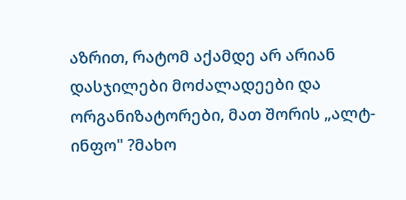აზრით, რატომ აქამდე არ არიან დასჯილები მოძალადეები და ორგანიზატორები, მათ შორის „ალტ-ინფო" ?მახო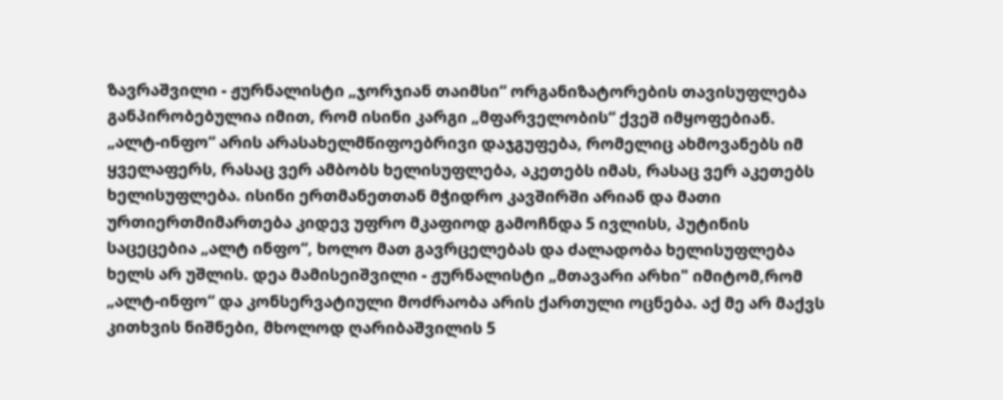ზავრაშვილი - ჟურნალისტი „ჯორჯიან თაიმსი“ ორგანიზატორების თავისუფლება განპირობებულია იმით, რომ ისინი კარგი „მფარველობის“ ქვეშ იმყოფებიან. „ალტ-ინფო“ არის არასახელმწიფოებრივი დაჯგუფება, რომელიც ახმოვანებს იმ ყველაფერს, რასაც ვერ ამბობს ხელისუფლება, აკეთებს იმას, რასაც ვერ აკეთებს ხელისუფლება. ისინი ერთმანეთთან მჭიდრო კავშირში არიან და მათი ურთიერთმიმართება კიდევ უფრო მკაფიოდ გამოჩნდა 5 ივლისს, პუტინის საცეცებია „ალტ ინფო“, ხოლო მათ გავრცელებას და ძალადობა ხელისუფლება ხელს არ უშლის. დეა მამისეიშვილი - ჟურნალისტი „მთავარი არხი" იმიტომ,რომ „ალტ-ინფო“ და კონსერვატიული მოძრაობა არის ქართული ოცნება. აქ მე არ მაქვს კითხვის ნიშნები, მხოლოდ ღარიბაშვილის 5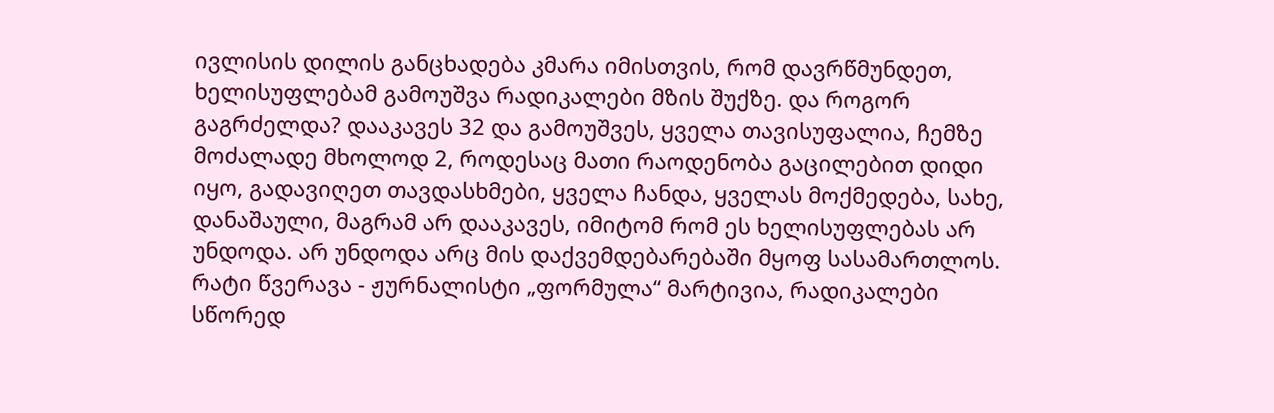ივლისის დილის განცხადება კმარა იმისთვის, რომ დავრწმუნდეთ, ხელისუფლებამ გამოუშვა რადიკალები მზის შუქზე. და როგორ გაგრძელდა? დააკავეს 32 და გამოუშვეს, ყველა თავისუფალია, ჩემზე მოძალადე მხოლოდ 2, როდესაც მათი რაოდენობა გაცილებით დიდი იყო, გადავიღეთ თავდასხმები, ყველა ჩანდა, ყველას მოქმედება, სახე, დანაშაული, მაგრამ არ დააკავეს, იმიტომ რომ ეს ხელისუფლებას არ უნდოდა. არ უნდოდა არც მის დაქვემდებარებაში მყოფ სასამართლოს. რატი წვერავა - ჟურნალისტი „ფორმულა“ მარტივია, რადიკალები სწორედ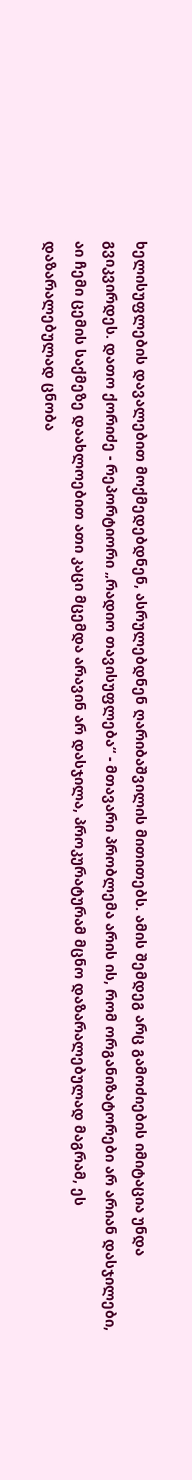ხელისუფლების დავალებით მოქმედებდნენ, ასრულებდნენ ღარიბაშვილის მითითებს. ამის შემდეგ არც გამოძიების იმიტაცია უნდა გვიკვირდეს. დათო ქორიძე - რეპორტიორი „რადიო თავისუფლება“ - მთავარი პრობლემა არის ის, რომ ორგანიზატორები არ არიან დასჯილები, აი ჩემი ცემის საქმეზე დაახლოებით ათი კაცი მცემდა არავინ არ დასჯილა, პროკურატურამ მცნო დაზარალებულად მაგრამ, ეს დაზარალებულად ცნობა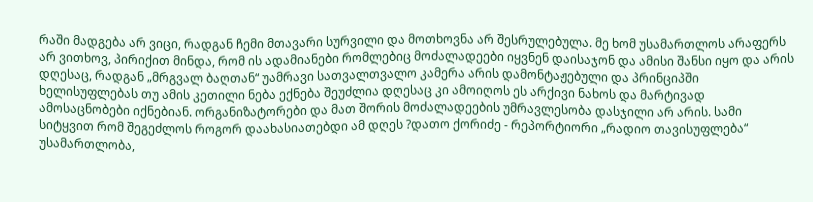რაში მადგება არ ვიცი, რადგან ჩემი მთავარი სურვილი და მოთხოვნა არ შესრულებულა. მე ხომ უსამართლოს არაფერს არ ვითხოვ, პირიქით მინდა, რომ ის ადამიანები რომლებიც მოძალადეები იყვნენ დაისაჯონ და ამისი შანსი იყო და არის დღესაც, რადგან „მრგვალ ბაღთან“ უამრავი სათვალთვალო კამერა არის დამონტაჟებული და პრინციპში ხელისუფლებას თუ ამის კეთილი ნება ექნება შეუძლია დღესაც კი ამოიღოს ეს არქივი ნახოს და მარტივად ამოსაცნობები იქნებიან. ორგანიზატორები და მათ შორის მოძალადეების უმრავლესობა დასჯილი არ არის. სამი სიტყვით რომ შეგეძლოს როგორ დაახასიათებდი ამ დღეს ?დათო ქორიძე - რეპორტიორი „რადიო თავისუფლება“ უსამართლობა,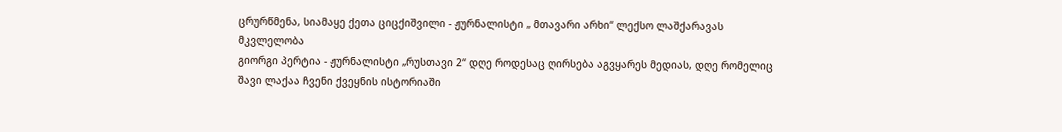ცრურწმენა, სიამაყე ქეთა ციცქიშვილი - ჟურნალისტი „ მთავარი არხი“ ლექსო ლაშქარავას მკვლელობა
გიორგი პერტია - ჟურნალისტი „რუსთავი 2“ დღე როდესაც ღირსება აგვყარეს მედიას, დღე რომელიც შავი ლაქაა ჩვენი ქვეყნის ისტორიაში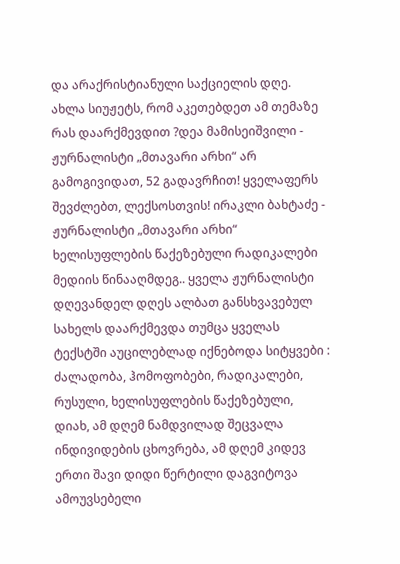და არაქრისტიანული საქციელის დღე. ახლა სიუჟეტს, რომ აკეთებდეთ ამ თემაზე რას დაარქმევდით ?დეა მამისეიშვილი - ჟურნალისტი „მთავარი არხი“ არ გამოგივიდათ, 52 გადავრჩით! ყველაფერს შევძლებთ, ლექსოსთვის! ირაკლი ბახტაძე - ჟურნალისტი „მთავარი არხი“ ხელისუფლების წაქეზებული რადიკალები მედიის წინააღმდეგ.. ყველა ჟურნალისტი დღევანდელ დღეს ალბათ განსხვავებულ სახელს დაარქმევდა თუმცა ყველას ტექსტში აუცილებლად იქნებოდა სიტყვები : ძალადობა, ჰომოფობები, რადიკალები, რუსული, ხელისუფლების წაქეზებული, დიახ, ამ დღემ ნამდვილად შეცვალა ინდივიდების ცხოვრება, ამ დღემ კიდევ ერთი შავი დიდი წერტილი დაგვიტოვა ამოუვსებელი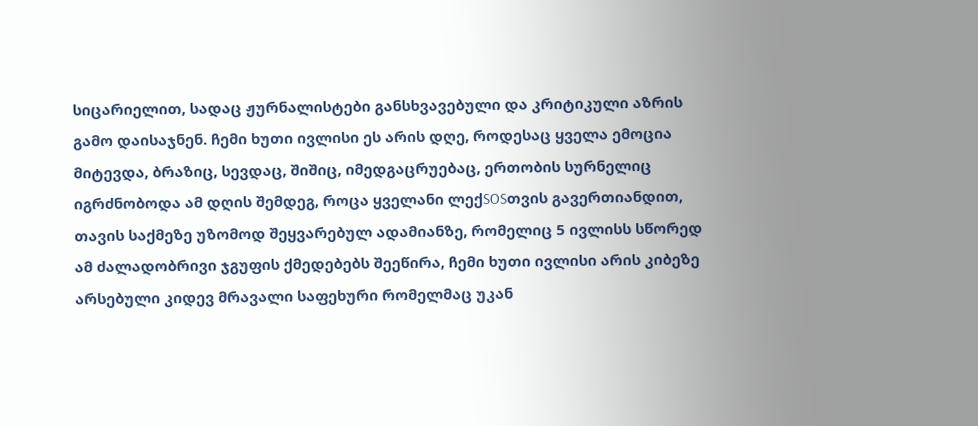სიცარიელით, სადაც ჟურნალისტები განსხვავებული და კრიტიკული აზრის გამო დაისაჯნენ. ჩემი ხუთი ივლისი ეს არის დღე, როდესაც ყველა ემოცია მიტევდა, ბრაზიც, სევდაც, შიშიც, იმედგაცრუებაც, ერთობის სურნელიც იგრძნობოდა ამ დღის შემდეგ, როცა ყველანი ლექSOSთვის გავერთიანდით, თავის საქმეზე უზომოდ შეყვარებულ ადამიანზე, რომელიც 5 ივლისს სწორედ ამ ძალადობრივი ჯგუფის ქმედებებს შეეწირა, ჩემი ხუთი ივლისი არის კიბეზე არსებული კიდევ მრავალი საფეხური რომელმაც უკან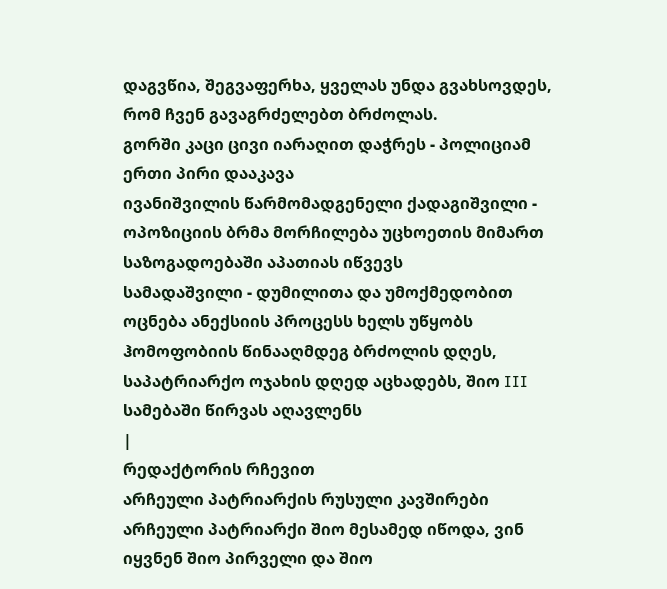დაგვწია, შეგვაფერხა, ყველას უნდა გვახსოვდეს, რომ ჩვენ გავაგრძელებთ ბრძოლას.
გორში კაცი ცივი იარაღით დაჭრეს - პოლიციამ ერთი პირი დააკავა
ივანიშვილის წარმომადგენელი ქადაგიშვილი - ოპოზიციის ბრმა მორჩილება უცხოეთის მიმართ საზოგადოებაში აპათიას იწვევს
სამადაშვილი - დუმილითა და უმოქმედობით ოცნება ანექსიის პროცესს ხელს უწყობს
ჰომოფობიის წინააღმდეგ ბრძოლის დღეს, საპატრიარქო ოჯახის დღედ აცხადებს, შიო III სამებაში წირვას აღავლენს
|
რედაქტორის რჩევით
არჩეული პატრიარქის რუსული კავშირები
არჩეული პატრიარქი შიო მესამედ იწოდა, ვინ იყვნენ შიო პირველი და შიო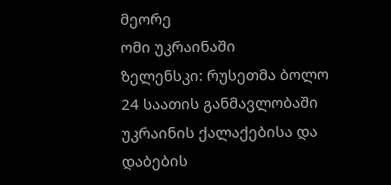მეორე
ომი უკრაინაში
ზელენსკი: რუსეთმა ბოლო 24 საათის განმავლობაში უკრაინის ქალაქებისა და დაბების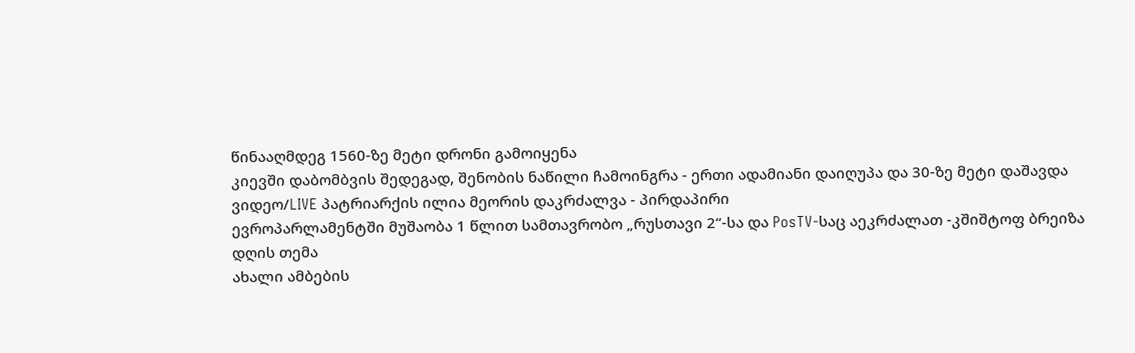წინააღმდეგ 1560-ზე მეტი დრონი გამოიყენა
კიევში დაბომბვის შედეგად, შენობის ნაწილი ჩამოინგრა - ერთი ადამიანი დაიღუპა და 30-ზე მეტი დაშავდა
ვიდეო/LIVE პატრიარქის ილია მეორის დაკრძალვა - პირდაპირი
ევროპარლამენტში მუშაობა 1 წლით სამთავრობო „რუსთავი 2“-სა და PosTV-საც აეკრძალათ -კშიშტოფ ბრეიზა
დღის თემა
ახალი ამბების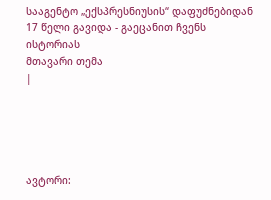სააგენტო „ექსპრესნიუსის“ დაფუძნებიდან 17 წელი გავიდა - გაეცანით ჩვენს ისტორიას
მთავარი თემა
|





ავტორი: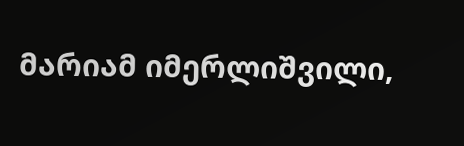მარიამ იმერლიშვილი,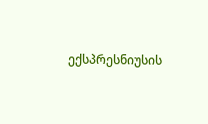ექსპრესნიუსის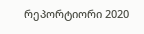რეპორტიორი 2020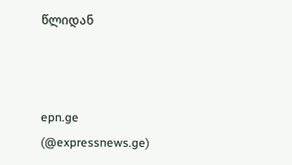წლიდან



epn.ge (@expressnews.ge)